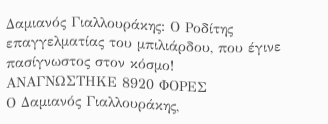Δαμιανός Γιαλλουράκης: Ο Ροδίτης επαγγελματίας του μπιλιάρδου, που έγινε πασίγνωστος στον κόσμο!
ΑΝΑΓΝΩΣΤΗΚΕ 8920 ΦΟΡΕΣ
Ο Δαμιανός Γιαλλουράκης,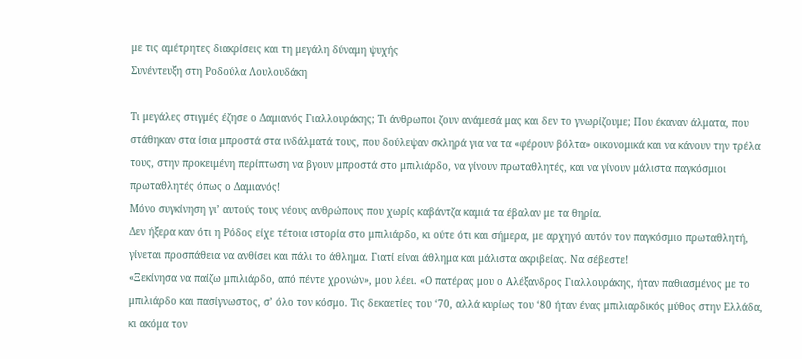με τις αμέτρητες διακρίσεις και τη μεγάλη δύναμη ψυχής
Συνέντευξη στη Ροδούλα Λουλουδάκη

Τι μεγάλες στιγμές έζησε ο Δαμιανός Γιαλλουράκης; Τι άνθρωποι ζουν ανάμεσά μας και δεν το γνωρίζουμε; Που έκαναν άλματα, που στάθηκαν στα ίσια μπροστά στα ινδάλματά τους, που δούλεψαν σκληρά για να τα «φέρουν βόλτα» οικονομικά και να κάνουν την τρέλα τους, στην προκειμένη περίπτωση να βγουν μπροστά στο μπιλιάρδο, να γίνουν πρωταθλητές, και να γίνουν μάλιστα παγκόσμιοι πρωταθλητές όπως ο Δαμιανός!
Μόνο συγκίνηση γι’ αυτούς τους νέους ανθρώπους που χωρίς καβάντζα καμιά τα έβαλαν με τα θηρία.
Δεν ήξερα καν ότι η Ρόδος είχε τέτοια ιστορία στο μπιλιάρδο, κι ούτε ότι και σήμερα, με αρχηγό αυτόν τον παγκόσμιο πρωταθλητή, γίνεται προσπάθεια να ανθίσει και πάλι το άθλημα. Γιατί είναι άθλημα και μάλιστα ακριβείας. Να σέβεστε!
«Ξεκίνησα να παίζω μπιλιάρδο, από πέντε χρονών», μου λέει. «Ο πατέρας μου ο Αλέξανδρος Γιαλλουράκης, ήταν παθιασμένος με το μπιλιάρδο και πασίγνωστος, σ’ όλο τον κόσμο. Τις δεκαετίες του ‘70, αλλά κυρίως του ‘80 ήταν ένας μπιλιαρδικός μύθος στην Ελλάδα, κι ακόμα τον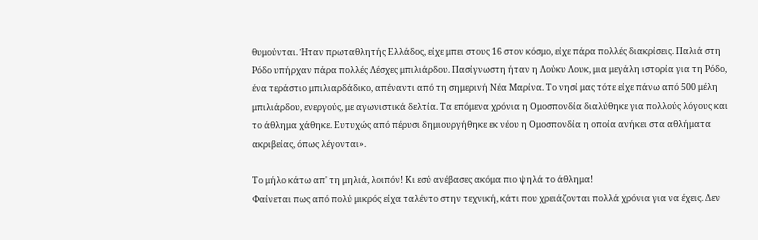θυμούνται. Ήταν πρωταθλητής Ελλάδος, είχε μπει στους 16 στον κόσμο, είχε πάρα πολλές διακρίσεις. Παλιά στη Ρόδο υπήρχαν πάρα πολλές Λέσχες μπιλιάρδου. Πασίγνωστη ήταν η Λούκυ Λουκ, μια μεγάλη ιστορία για τη Ρόδο, ένα τεράστιο μπιλιαρδάδικο, απέναντι από τη σημερινή Νέα Μαρίνα. Το νησί μας τότε είχε πάνω από 500 μέλη μπιλιάρδου, ενεργούς, με αγωνιστικά δελτία. Τα επόμενα χρόνια η Ομοσπονδία διαλύθηκε για πολλούς λόγους και το άθλημα χάθηκε. Ευτυχώς από πέρυσι δημιουργήθηκε εκ νέου η Ομοσπονδία η οποία ανήκει στα αθλήματα ακριβείας, όπως λέγονται».

Το μήλο κάτω απ' τη μηλιά, λοιπόν! Κι εσύ ανέβασες ακόμα πιο ψηλά το άθλημα!
Φαίνεται πως από πολύ μικρός είχα ταλέντο στην τεχνική, κάτι που χρειάζονται πολλά χρόνια για να έχεις. Δεν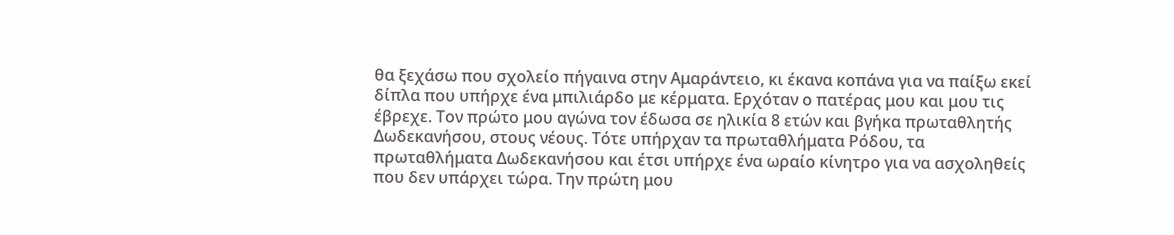θα ξεχάσω που σχολείο πήγαινα στην Αμαράντειο, κι έκανα κοπάνα για να παίξω εκεί δίπλα που υπήρχε ένα μπιλιάρδο με κέρματα. Ερχόταν ο πατέρας μου και μου τις έβρεχε. Τον πρώτο μου αγώνα τον έδωσα σε ηλικία 8 ετών και βγήκα πρωταθλητής Δωδεκανήσου, στους νέους. Τότε υπήρχαν τα πρωταθλήματα Ρόδου, τα πρωταθλήματα Δωδεκανήσου και έτσι υπήρχε ένα ωραίο κίνητρο για να ασχοληθείς που δεν υπάρχει τώρα. Την πρώτη μου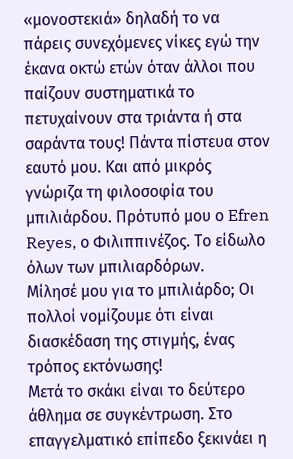«μονοστεκιά» δηλαδή το να πάρεις συνεχόμενες νίκες εγώ την έκανα οκτώ ετών όταν άλλοι που παίζουν συστηματικά το πετυχαίνουν στα τριάντα ή στα σαράντα τους! Πάντα πίστευα στον εαυτό μου. Και από μικρός γνώριζα τη φιλοσοφία του μπιλιάρδου. Πρότυπό μου ο Efren Reyes, ο Φιλιππινέζος. Το είδωλο όλων των μπιλιαρδόρων.
Μίλησέ μου για το μπιλιάρδο; Οι πολλοί νομίζουμε ότι είναι διασκέδαση της στιγμής, ένας τρόπος εκτόνωσης!
Μετά το σκάκι είναι το δεύτερο άθλημα σε συγκέντρωση. Στο επαγγελματικό επίπεδο ξεκινάει η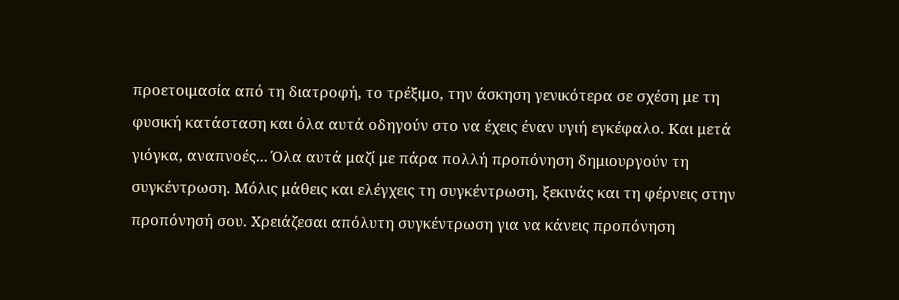προετοιμασία από τη διατροφή, το τρέξιμο, την άσκηση γενικότερα σε σχέση με τη φυσική κατάσταση και όλα αυτά οδηγούν στο να έχεις έναν υγιή εγκέφαλο. Και μετά γιόγκα, αναπνοές... Όλα αυτά μαζί με πάρα πολλή προπόνηση δημιουργούν τη συγκέντρωση. Μόλις μάθεις και ελέγχεις τη συγκέντρωση, ξεκινάς και τη φέρνεις στην προπόνησή σου. Χρειάζεσαι απόλυτη συγκέντρωση για να κάνεις προπόνηση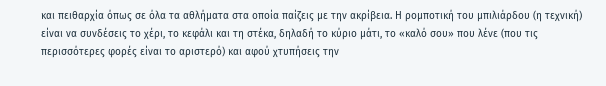και πειθαρχία όπως σε όλα τα αθλήματα στα οποία παίζεις με την ακρίβεια. Η ρομποτική του μπιλιάρδου (η τεχνική) είναι να συνδέσεις το χέρι, το κεφάλι και τη στέκα, δηλαδή το κύριο μάτι, το «καλό σου» που λένε (που τις περισσότερες φορές είναι το αριστερό) και αφού χτυπήσεις την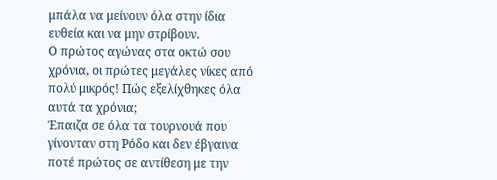μπάλα να μείνουν όλα στην ίδια ευθεία και να μην στρίβουν.
Ο πρώτος αγώνας στα οκτώ σου χρόνια, οι πρώτες μεγάλες νίκες από πολύ μικρός! Πώς εξελίχθηκες όλα αυτά τα χρόνια;
Έπαιζα σε όλα τα τουρνουά που γίνονταν στη Ρόδο και δεν έβγαινα ποτέ πρώτος σε αντίθεση με την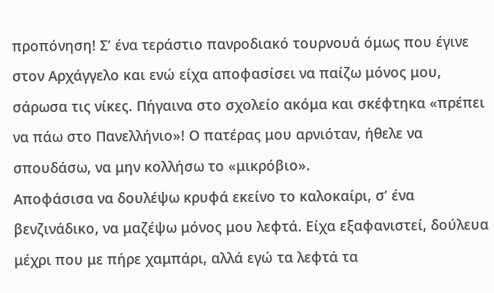προπόνηση! Σ’ ένα τεράστιο πανροδιακό τουρνουά όμως που έγινε στον Αρχάγγελο και ενώ είχα αποφασίσει να παίζω μόνος μου, σάρωσα τις νίκες. Πήγαινα στο σχολείο ακόμα και σκέφτηκα «πρέπει να πάω στο Πανελλήνιο»! Ο πατέρας μου αρνιόταν, ήθελε να σπουδάσω, να μην κολλήσω το «μικρόβιο».
Αποφάσισα να δουλέψω κρυφά εκείνο το καλοκαίρι, σ’ ένα βενζινάδικο, να μαζέψω μόνος μου λεφτά. Είχα εξαφανιστεί, δούλευα μέχρι που με πήρε χαμπάρι, αλλά εγώ τα λεφτά τα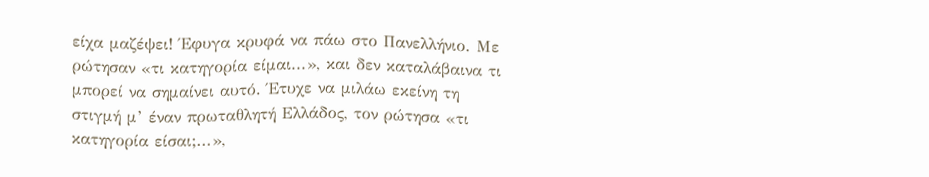είχα μαζέψει! Έφυγα κρυφά να πάω στο Πανελλήνιο. Με ρώτησαν «τι κατηγορία είμαι...», και δεν καταλάβαινα τι μπορεί να σημαίνει αυτό. Έτυχε να μιλάω εκείνη τη στιγμή μ’ έναν πρωταθλητή Ελλάδος, τον ρώτησα «τι κατηγορία είσαι;...»,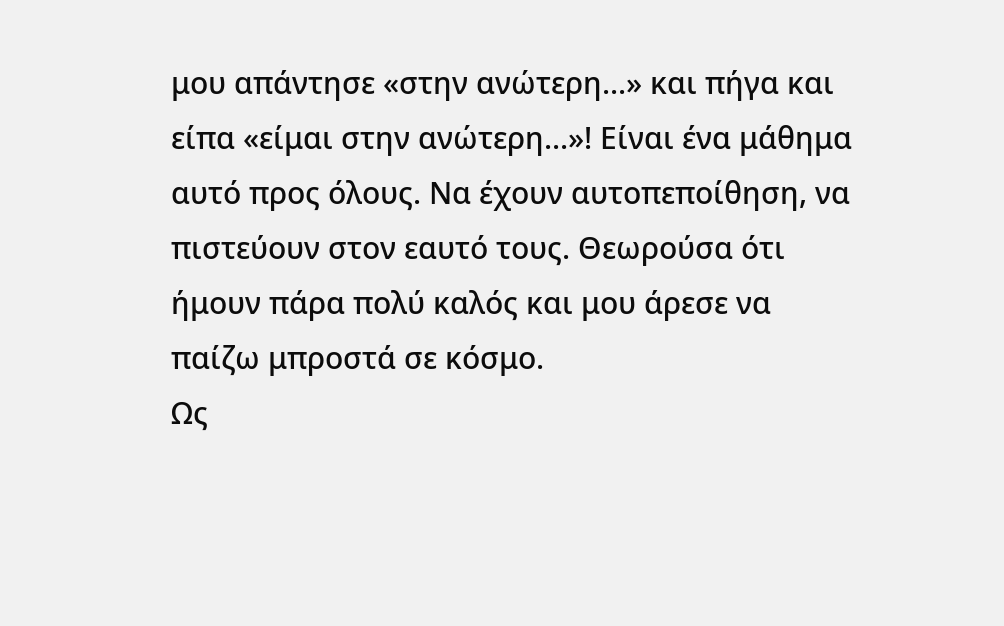μου απάντησε «στην ανώτερη...» και πήγα και είπα «είμαι στην ανώτερη...»! Είναι ένα μάθημα αυτό προς όλους. Να έχουν αυτοπεποίθηση, να πιστεύουν στον εαυτό τους. Θεωρούσα ότι ήμουν πάρα πολύ καλός και μου άρεσε να παίζω μπροστά σε κόσμο.
Ως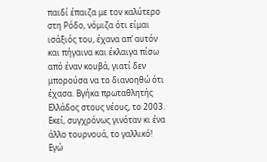παιδί έπαιζα με τον καλύτερο στη Ρόδο, νόμιζα ότι είμαι ισάξιός του, έχανα απ’ αυτόν και πήγαινα και έκλαιγα πίσω από έναν κουβά, γιατί δεν μπορούσα να το διανοηθώ ότι έχασα. Βγήκα πρωταθλητής Ελλάδος στους νέους, το 2003. Εκεί, συγχρόνως γινόταν κι ένα άλλο τουρνουά, το γαλλικό! Εγώ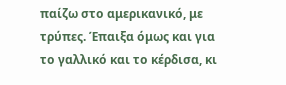παίζω στο αμερικανικό, με τρύπες. Έπαιξα όμως και για το γαλλικό και το κέρδισα, κι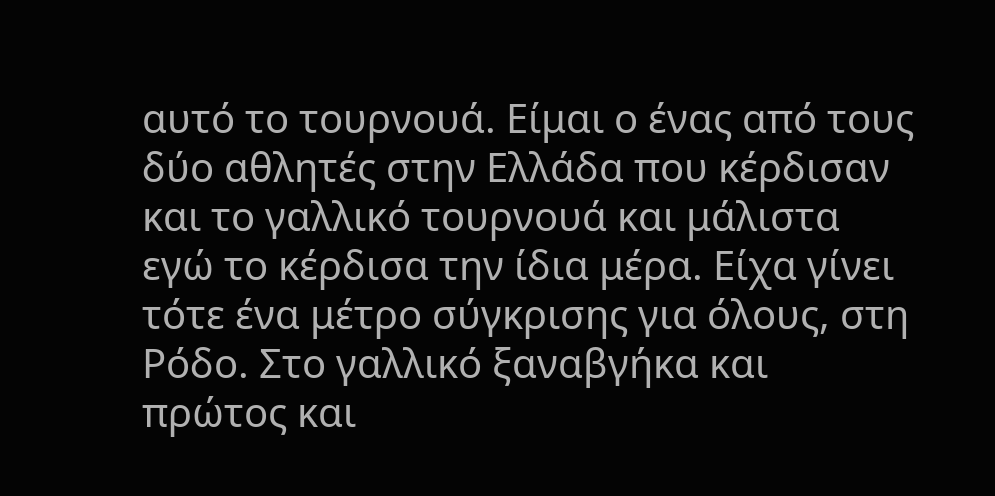αυτό το τουρνουά. Είμαι ο ένας από τους δύο αθλητές στην Ελλάδα που κέρδισαν και το γαλλικό τουρνουά και μάλιστα εγώ το κέρδισα την ίδια μέρα. Είχα γίνει τότε ένα μέτρο σύγκρισης για όλους, στη Ρόδο. Στο γαλλικό ξαναβγήκα και πρώτος και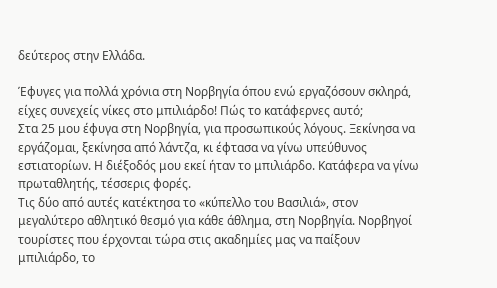δεύτερος στην Ελλάδα.

Έφυγες για πολλά χρόνια στη Νορβηγία όπου ενώ εργαζόσουν σκληρά, είχες συνεχείς νίκες στο μπιλιάρδο! Πώς το κατάφερνες αυτό;
Στα 25 μου έφυγα στη Νορβηγία, για προσωπικούς λόγους. Ξεκίνησα να εργάζομαι, ξεκίνησα από λάντζα, κι έφτασα να γίνω υπεύθυνος εστιατορίων. Η διέξοδός μου εκεί ήταν το μπιλιάρδο. Κατάφερα να γίνω πρωταθλητής, τέσσερις φορές.
Τις δύο από αυτές κατέκτησα το «κύπελλο του Βασιλιά», στον μεγαλύτερο αθλητικό θεσμό για κάθε άθλημα, στη Νορβηγία. Νορβηγοί τουρίστες που έρχονται τώρα στις ακαδημίες μας να παίξουν μπιλιάρδο, το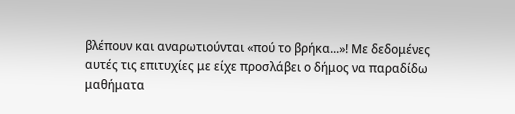βλέπουν και αναρωτιούνται «πού το βρήκα...»! Με δεδομένες αυτές τις επιτυχίες με είχε προσλάβει ο δήμος να παραδίδω μαθήματα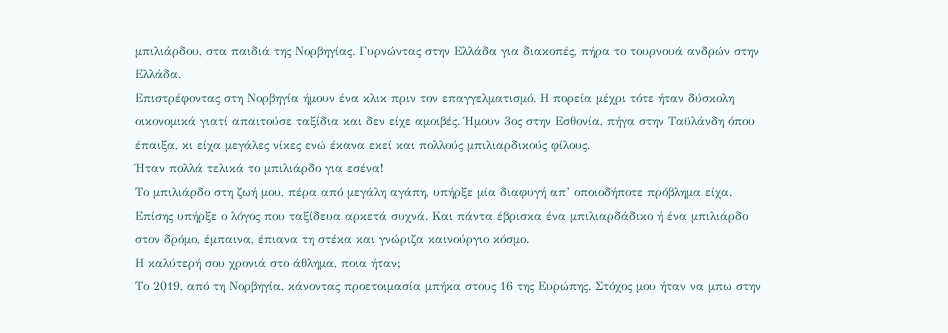μπιλιάρδου, στα παιδιά της Νορβηγίας. Γυρνώντας στην Ελλάδα για διακοπές, πήρα το τουρνουά ανδρών στην Ελλάδα.
Επιστρέφοντας στη Νορβηγία ήμουν ένα κλικ πριν τον επαγγελματισμό. Η πορεία μέχρι τότε ήταν δύσκολη οικονομικά γιατί απαιτούσε ταξίδια και δεν είχε αμοιβές. Ήμουν 3ος στην Εσθονία, πήγα στην Ταϋλάνδη όπου έπαιξα, κι είχα μεγάλες νίκες ενώ έκανα εκεί και πολλούς μπιλιαρδικούς φίλους.
Ήταν πολλά τελικά το μπιλιάρδο για εσένα!
Το μπιλιάρδο στη ζωή μου, πέρα από μεγάλη αγάπη, υπήρξε μία διαφυγή απ’ οποιοδήποτε πρόβλημα είχα. Επίσης υπήρξε ο λόγος που ταξίδευα αρκετά συχνά. Και πάντα έβρισκα ένα μπιλιαρδάδικο ή ένα μπιλιάρδο στον δρόμο, έμπαινα, έπιανα τη στέκα και γνώριζα καινούργιο κόσμο.
Η καλύτερή σου χρονιά στο άθλημα, ποια ήταν;
Το 2019, από τη Νορβηγία, κάνοντας προετοιμασία μπήκα στους 16 της Ευρώπης. Στόχος μου ήταν να μπω στην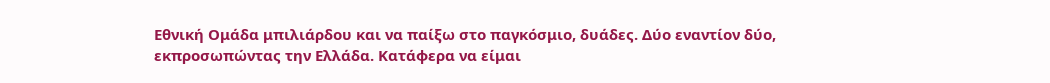Εθνική Ομάδα μπιλιάρδου και να παίξω στο παγκόσμιο, δυάδες. Δύο εναντίον δύο, εκπροσωπώντας την Ελλάδα. Κατάφερα να είμαι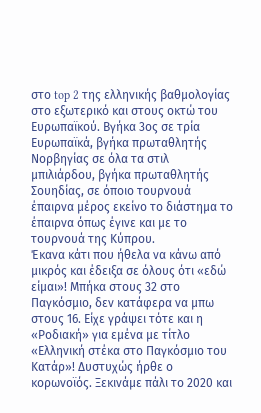στο top 2 της ελληνικής βαθμολογίας στο εξωτερικό και στους οκτώ του Ευρωπαϊκού. Βγήκα 3ος σε τρία Ευρωπαϊκά, βγήκα πρωταθλητής Νορβηγίας σε όλα τα στιλ μπιλιάρδου, βγήκα πρωταθλητής Σουηδίας, σε όποιο τουρνουά έπαιρνα μέρος εκείνο το διάστημα το έπαιρνα όπως έγινε και με το τουρνουά της Κύπρου.
Έκανα κάτι που ήθελα να κάνω από μικρός και έδειξα σε όλους ότι «εδώ είμαι»! Μπήκα στους 32 στο Παγκόσμιο, δεν κατάφερα να μπω στους 16. Είχε γράψει τότε και η «Ροδιακή» για εμένα με τίτλο «Ελληνική στέκα στο Παγκόσμιο του Κατάρ»! Δυστυχώς ήρθε ο κορωνοϊός. Ξεκινάμε πάλι το 2020 και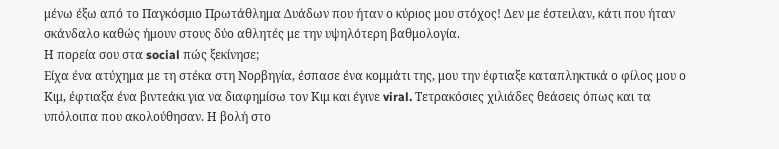μένω έξω από το Παγκόσμιο Πρωτάθλημα Δυάδων που ήταν ο κύριος μου στόχος! Δεν με έστειλαν, κάτι που ήταν σκάνδαλο καθώς ήμουν στους δύο αθλητές με την υψηλότερη βαθμολογία.
Η πορεία σου στα social πώς ξεκίνησε;
Είχα ένα ατύχημα με τη στέκα στη Νορβηγία, έσπασε ένα κομμάτι της, μου την έφτιαξε καταπληκτικά ο φίλος μου ο Κιμ, έφτιαξα ένα βιντεάκι για να διαφημίσω τον Κιμ και έγινε viral. Τετρακόσιες χιλιάδες θεάσεις όπως και τα υπόλοιπα που ακολούθησαν. Η βολή στο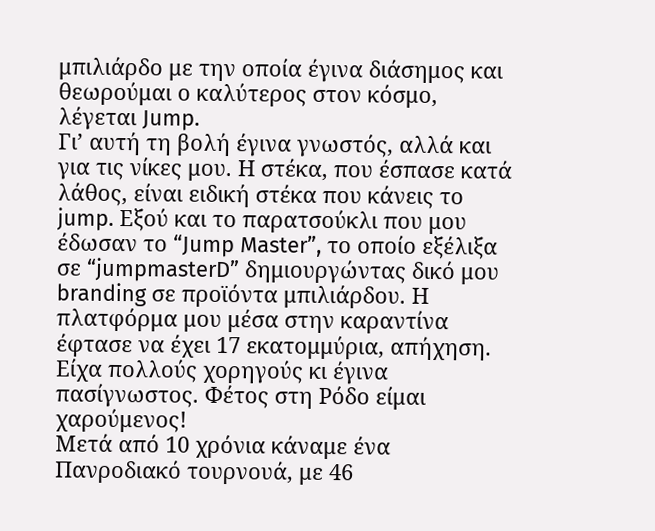μπιλιάρδο με την οποία έγινα διάσημος και θεωρούμαι ο καλύτερος στον κόσμο, λέγεται Jump.
Γι’ αυτή τη βολή έγινα γνωστός, αλλά και για τις νίκες μου. Η στέκα, που έσπασε κατά λάθος, είναι ειδική στέκα που κάνεις το jump. Εξού και το παρατσούκλι που μου έδωσαν το “Jump Master”, το οποίο εξέλιξα σε “jumpmasterD” δημιουργώντας δικό μου branding σε προϊόντα μπιλιάρδου. Η πλατφόρμα μου μέσα στην καραντίνα έφτασε να έχει 17 εκατομμύρια, απήχηση. Είχα πολλούς χορηγούς κι έγινα πασίγνωστος. Φέτος στη Ρόδο είμαι χαρούμενος!
Μετά από 10 χρόνια κάναμε ένα Πανροδιακό τουρνουά, με 46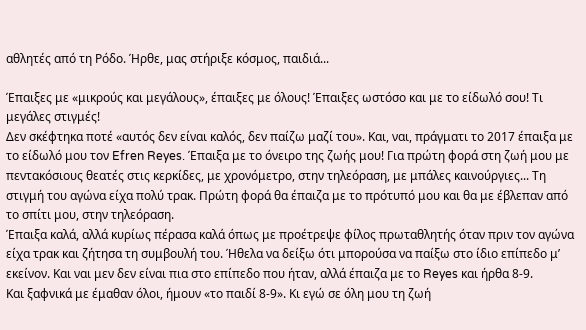αθλητές από τη Ρόδο. Ήρθε, μας στήριξε κόσμος, παιδιά...

Έπαιξες με «μικρούς και μεγάλους», έπαιξες με όλους! Έπαιξες ωστόσο και με το είδωλό σου! Τι μεγάλες στιγμές!
Δεν σκέφτηκα ποτέ «αυτός δεν είναι καλός, δεν παίζω μαζί του». Και, ναι, πράγματι το 2017 έπαιξα με το είδωλό μου τον Efren Reyes. Έπαιξα με το όνειρο της ζωής μου! Για πρώτη φορά στη ζωή μου με πεντακόσιους θεατές στις κερκίδες, με χρονόμετρο, στην τηλεόραση, με μπάλες καινούργιες... Τη στιγμή του αγώνα είχα πολύ τρακ. Πρώτη φορά θα έπαιζα με το πρότυπό μου και θα με έβλεπαν από το σπίτι μου, στην τηλεόραση.
Έπαιξα καλά, αλλά κυρίως πέρασα καλά όπως με προέτρεψε φίλος πρωταθλητής όταν πριν τον αγώνα είχα τρακ και ζήτησα τη συμβουλή του. Ήθελα να δείξω ότι μπορούσα να παίξω στο ίδιο επίπεδο μ’ εκείνον. Και ναι μεν δεν είναι πια στο επίπεδο που ήταν, αλλά έπαιζα με το Reyes και ήρθα 8-9.
Και ξαφνικά με έμαθαν όλοι, ήμουν «το παιδί 8-9». Κι εγώ σε όλη μου τη ζωή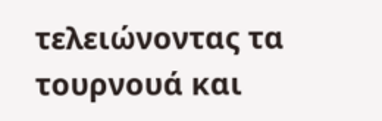τελειώνοντας τα τουρνουά και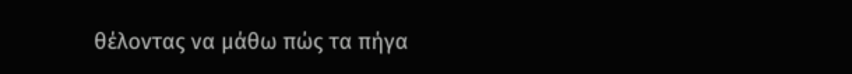θέλοντας να μάθω πώς τα πήγα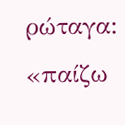ρώταγα: «παίζω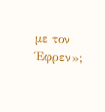με τον Έφρεν»;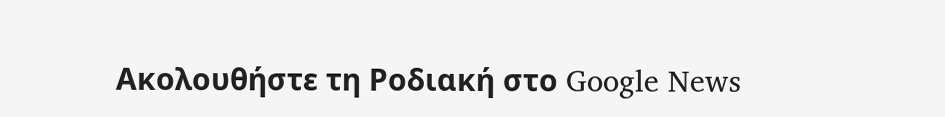Ακολουθήστε τη Ροδιακή στο Google News